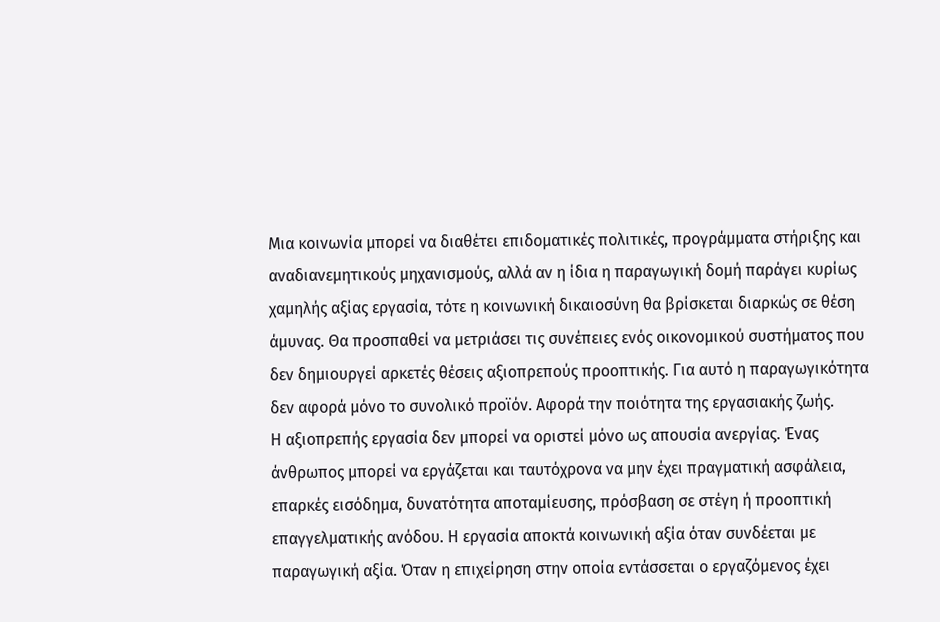Μια κοινωνία μπορεί να διαθέτει επιδοματικές πολιτικές, προγράμματα στήριξης και αναδιανεμητικούς μηχανισμούς, αλλά αν η ίδια η παραγωγική δομή παράγει κυρίως χαμηλής αξίας εργασία, τότε η κοινωνική δικαιοσύνη θα βρίσκεται διαρκώς σε θέση άμυνας. Θα προσπαθεί να μετριάσει τις συνέπειες ενός οικονομικού συστήματος που δεν δημιουργεί αρκετές θέσεις αξιοπρεπούς προοπτικής. Για αυτό η παραγωγικότητα δεν αφορά μόνο το συνολικό προϊόν. Αφορά την ποιότητα της εργασιακής ζωής.
Η αξιοπρεπής εργασία δεν μπορεί να οριστεί μόνο ως απουσία ανεργίας. Ένας άνθρωπος μπορεί να εργάζεται και ταυτόχρονα να μην έχει πραγματική ασφάλεια, επαρκές εισόδημα, δυνατότητα αποταμίευσης, πρόσβαση σε στέγη ή προοπτική επαγγελματικής ανόδου. Η εργασία αποκτά κοινωνική αξία όταν συνδέεται με παραγωγική αξία. Όταν η επιχείρηση στην οποία εντάσσεται ο εργαζόμενος έχει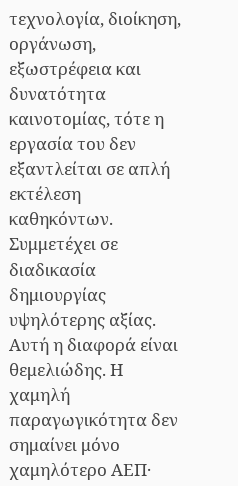τεχνολογία, διοίκηση, οργάνωση, εξωστρέφεια και δυνατότητα καινοτομίας, τότε η εργασία του δεν εξαντλείται σε απλή εκτέλεση καθηκόντων. Συμμετέχει σε διαδικασία δημιουργίας υψηλότερης αξίας. Αυτή η διαφορά είναι θεμελιώδης. Η χαμηλή παραγωγικότητα δεν σημαίνει μόνο χαμηλότερο ΑΕΠ·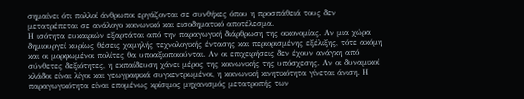σημαίνει ότι πολλοί άνθρωποι εργάζονται σε συνθήκες όπου η προσπάθειά τους δεν μετατρέπεται σε ανάλογο κοινωνικό και εισοδηματικό αποτέλεσμα.
Η ισότητα ευκαιριών εξαρτάται από την παραγωγική διάρθρωση της οικονομίας. Αν μια χώρα δημιουργεί κυρίως θέσεις χαμηλής τεχνολογικής έντασης και περιορισμένης εξέλιξης, τότε ακόμη και οι μορφωμένοι πολίτες θα υποαξιοποιούνται. Αν οι επιχειρήσεις δεν έχουν ανάγκη από σύνθετες δεξιότητες, η εκπαίδευση χάνει μέρος της κοινωνικής της υπόσχεσης. Αν οι δυναμικοί κλάδοι είναι λίγοι και γεωγραφικά συγκεντρωμένοι, η κοινωνική κινητικότητα γίνεται άνιση. Η παραγωγικότητα είναι επομένως κρίσιμος μηχανισμός μετατροπής των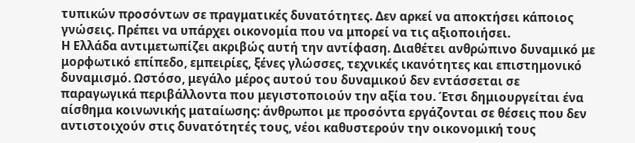τυπικών προσόντων σε πραγματικές δυνατότητες. Δεν αρκεί να αποκτήσει κάποιος γνώσεις. Πρέπει να υπάρχει οικονομία που να μπορεί να τις αξιοποιήσει.
Η Ελλάδα αντιμετωπίζει ακριβώς αυτή την αντίφαση. Διαθέτει ανθρώπινο δυναμικό με μορφωτικό επίπεδο, εμπειρίες, ξένες γλώσσες, τεχνικές ικανότητες και επιστημονικό δυναμισμό. Ωστόσο, μεγάλο μέρος αυτού του δυναμικού δεν εντάσσεται σε παραγωγικά περιβάλλοντα που μεγιστοποιούν την αξία του. Έτσι δημιουργείται ένα αίσθημα κοινωνικής ματαίωσης: άνθρωποι με προσόντα εργάζονται σε θέσεις που δεν αντιστοιχούν στις δυνατότητές τους, νέοι καθυστερούν την οικονομική τους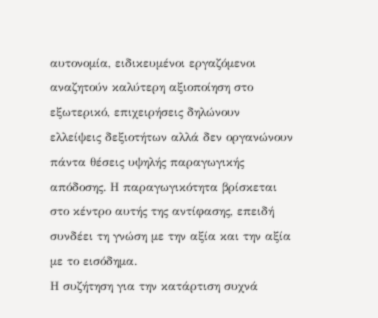αυτονομία, ειδικευμένοι εργαζόμενοι αναζητούν καλύτερη αξιοποίηση στο εξωτερικό, επιχειρήσεις δηλώνουν ελλείψεις δεξιοτήτων αλλά δεν οργανώνουν πάντα θέσεις υψηλής παραγωγικής απόδοσης. Η παραγωγικότητα βρίσκεται στο κέντρο αυτής της αντίφασης, επειδή συνδέει τη γνώση με την αξία και την αξία με το εισόδημα.
Η συζήτηση για την κατάρτιση συχνά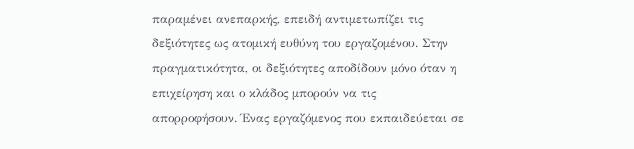παραμένει ανεπαρκής, επειδή αντιμετωπίζει τις δεξιότητες ως ατομική ευθύνη του εργαζομένου. Στην πραγματικότητα, οι δεξιότητες αποδίδουν μόνο όταν η επιχείρηση και ο κλάδος μπορούν να τις απορροφήσουν. Ένας εργαζόμενος που εκπαιδεύεται σε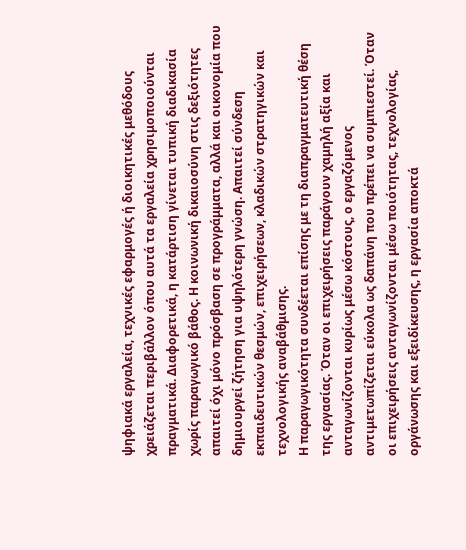ψηφιακά εργαλεία, τεχνικές εφαρμογές ή διοικητικές μεθόδους χρειάζεται περιβάλλον όπου αυτά τα εργαλεία χρησιμοποιούνται πραγματικά. Διαφορετικά, η κατάρτιση γίνεται τυπική διαδικασία χωρίς παραγωγικό βάθος. Η κοινωνική δικαιοσύνη στις δεξιότητες απαιτεί όχι μόνο πρόσβαση σε προγράμματα, αλλά και οικονομία που δημιουργεί ζήτηση για υψηλότερη γνώση. Απαιτεί σύνδεση εκπαιδευτικών θεσμών, επιχειρήσεων, κλαδικών στρατηγικών και τεχνολογικής αναβάθμισης.
Η παραγωγικότητα συνδέεται επίσης με τη διαπραγματευτική θέση της εργασίας. Όταν οι επιχειρήσεις παράγουν χαμηλή αξία και ανταγωνίζονται κυρίως μέσω κόστους, ο εργαζόμενος αντιμετωπίζεται εύκολα ως δαπάνη που πρέπει να συμπιεστεί. Όταν οι επιχειρήσεις ανταγωνίζονται μέσω ποιότητας, τεχνολογίας, οργάνωσης και εξειδίκευσης, η εργασία αποκτά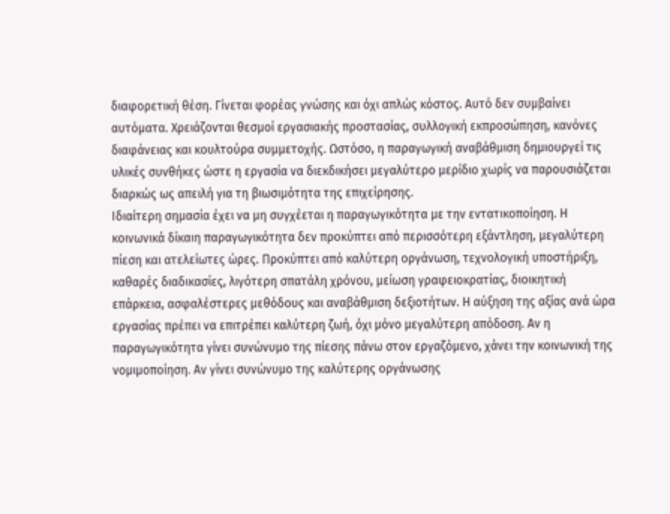διαφορετική θέση. Γίνεται φορέας γνώσης και όχι απλώς κόστος. Αυτό δεν συμβαίνει αυτόματα. Χρειάζονται θεσμοί εργασιακής προστασίας, συλλογική εκπροσώπηση, κανόνες διαφάνειας και κουλτούρα συμμετοχής. Ωστόσο, η παραγωγική αναβάθμιση δημιουργεί τις υλικές συνθήκες ώστε η εργασία να διεκδικήσει μεγαλύτερο μερίδιο χωρίς να παρουσιάζεται διαρκώς ως απειλή για τη βιωσιμότητα της επιχείρησης.
Ιδιαίτερη σημασία έχει να μη συγχέεται η παραγωγικότητα με την εντατικοποίηση. Η κοινωνικά δίκαιη παραγωγικότητα δεν προκύπτει από περισσότερη εξάντληση, μεγαλύτερη πίεση και ατελείωτες ώρες. Προκύπτει από καλύτερη οργάνωση, τεχνολογική υποστήριξη, καθαρές διαδικασίες, λιγότερη σπατάλη χρόνου, μείωση γραφειοκρατίας, διοικητική επάρκεια, ασφαλέστερες μεθόδους και αναβάθμιση δεξιοτήτων. Η αύξηση της αξίας ανά ώρα εργασίας πρέπει να επιτρέπει καλύτερη ζωή, όχι μόνο μεγαλύτερη απόδοση. Αν η παραγωγικότητα γίνει συνώνυμο της πίεσης πάνω στον εργαζόμενο, χάνει την κοινωνική της νομιμοποίηση. Αν γίνει συνώνυμο της καλύτερης οργάνωσης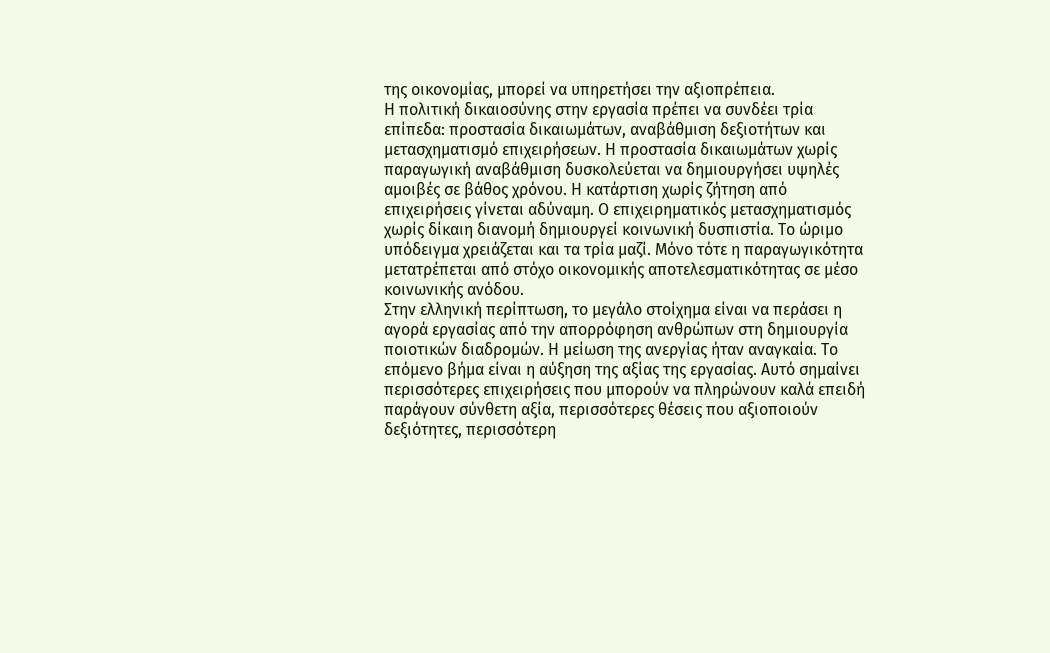της οικονομίας, μπορεί να υπηρετήσει την αξιοπρέπεια.
Η πολιτική δικαιοσύνης στην εργασία πρέπει να συνδέει τρία επίπεδα: προστασία δικαιωμάτων, αναβάθμιση δεξιοτήτων και μετασχηματισμό επιχειρήσεων. Η προστασία δικαιωμάτων χωρίς παραγωγική αναβάθμιση δυσκολεύεται να δημιουργήσει υψηλές αμοιβές σε βάθος χρόνου. Η κατάρτιση χωρίς ζήτηση από επιχειρήσεις γίνεται αδύναμη. Ο επιχειρηματικός μετασχηματισμός χωρίς δίκαιη διανομή δημιουργεί κοινωνική δυσπιστία. Το ώριμο υπόδειγμα χρειάζεται και τα τρία μαζί. Μόνο τότε η παραγωγικότητα μετατρέπεται από στόχο οικονομικής αποτελεσματικότητας σε μέσο κοινωνικής ανόδου.
Στην ελληνική περίπτωση, το μεγάλο στοίχημα είναι να περάσει η αγορά εργασίας από την απορρόφηση ανθρώπων στη δημιουργία ποιοτικών διαδρομών. Η μείωση της ανεργίας ήταν αναγκαία. Το επόμενο βήμα είναι η αύξηση της αξίας της εργασίας. Αυτό σημαίνει περισσότερες επιχειρήσεις που μπορούν να πληρώνουν καλά επειδή παράγουν σύνθετη αξία, περισσότερες θέσεις που αξιοποιούν δεξιότητες, περισσότερη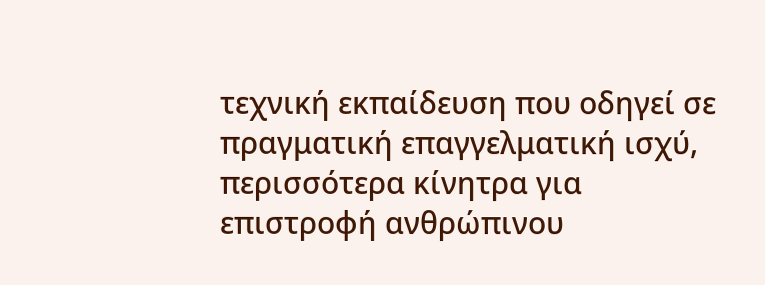τεχνική εκπαίδευση που οδηγεί σε πραγματική επαγγελματική ισχύ, περισσότερα κίνητρα για επιστροφή ανθρώπινου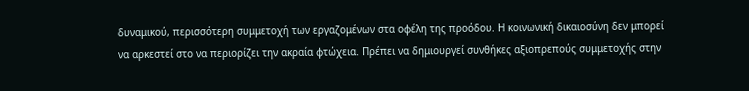δυναμικού, περισσότερη συμμετοχή των εργαζομένων στα οφέλη της προόδου. Η κοινωνική δικαιοσύνη δεν μπορεί να αρκεστεί στο να περιορίζει την ακραία φτώχεια. Πρέπει να δημιουργεί συνθήκες αξιοπρεπούς συμμετοχής στην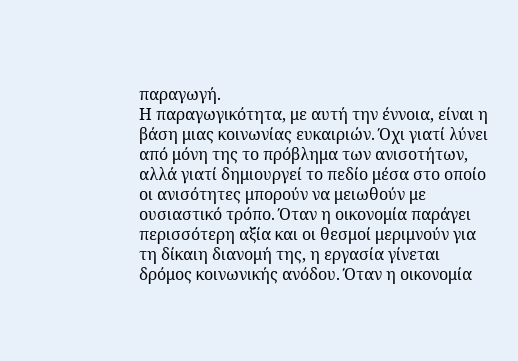παραγωγή.
Η παραγωγικότητα, με αυτή την έννοια, είναι η βάση μιας κοινωνίας ευκαιριών. Όχι γιατί λύνει από μόνη της το πρόβλημα των ανισοτήτων, αλλά γιατί δημιουργεί το πεδίο μέσα στο οποίο οι ανισότητες μπορούν να μειωθούν με ουσιαστικό τρόπο. Όταν η οικονομία παράγει περισσότερη αξία και οι θεσμοί μεριμνούν για τη δίκαιη διανομή της, η εργασία γίνεται δρόμος κοινωνικής ανόδου. Όταν η οικονομία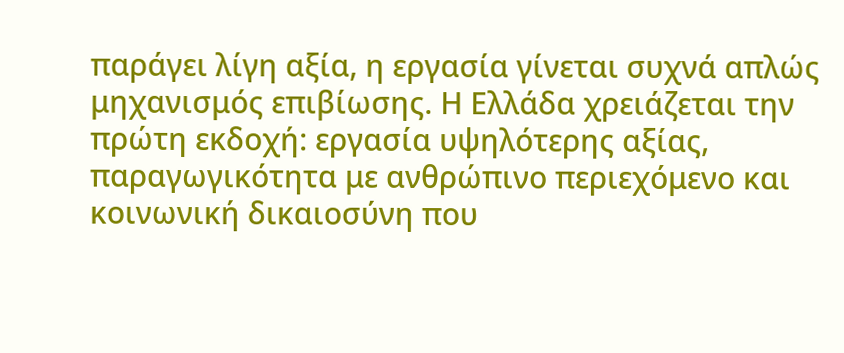παράγει λίγη αξία, η εργασία γίνεται συχνά απλώς μηχανισμός επιβίωσης. Η Ελλάδα χρειάζεται την πρώτη εκδοχή: εργασία υψηλότερης αξίας, παραγωγικότητα με ανθρώπινο περιεχόμενο και κοινωνική δικαιοσύνη που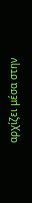αρχίζει μέσα στην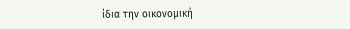ίδια την οικονομική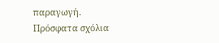παραγωγή.
Πρόσφατα σχόλια